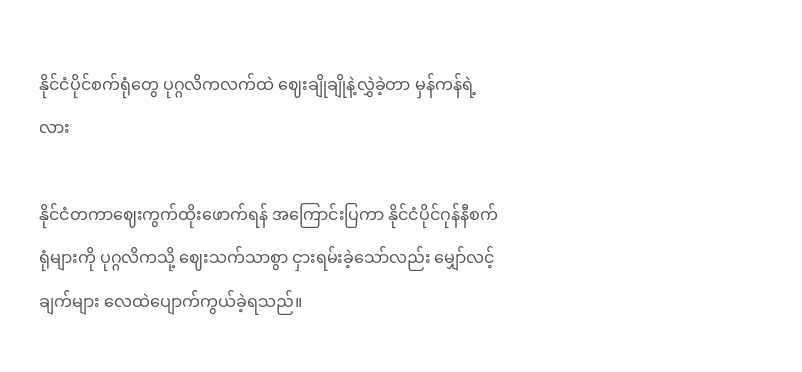နိုင်ငံပိုင်စက်ရုံတွေ ပုဂ္ဂလိကလက်ထဲ ဈေးချိုချိုနဲ့လွှဲခဲ့တာ မှန်ကန်ရဲ့လား

နိုင်ငံတကာဈေးကွက်ထိုးဖောက်ရန် အကြောင်းပြကာ နိုင်ငံပိုင်ဂုန်နီစက်ရုံများကို ပုဂ္ဂလိကသို့ ဈေးသက်သာစွာ ငှားရမ်းခဲ့သော်လည်း မျှော်လင့်ချက်များ လေထဲပျောက်ကွယ်ခဲ့ရသည်။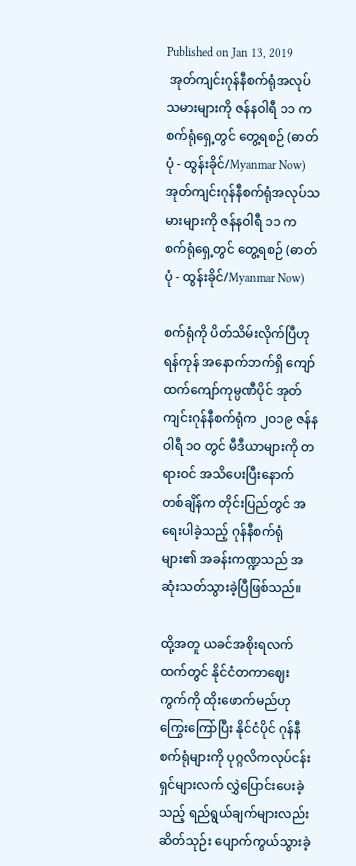Published on Jan 13, 2019
 အုတ်ကျင်းဂုန်နီစက်ရုံအလုပ်သမားများကို ဇန်နဝါရီ ၁၁ က စက်ရုံရှေ့တွင် တွေ့ရစဉ် (ဓာတ်ပုံ - ထွန်းခိုင်/Myanmar Now)
အုတ်ကျင်းဂုန်နီစက်ရုံအလုပ်သမားများကို ဇန်နဝါရီ ၁၁ က စက်ရုံရှေ့တွင် တွေ့ရစဉ် (ဓာတ်ပုံ - ထွန်းခိုင်/Myanmar Now)

စက်ရုံကို ပိတ်သိမ်းလိုက်ပြီဟု ရန်ကုန် အနောက်ဘက်ရှိ ကျော်ထက်ကျော်ကုမ္ပဏီပိုင် အုတ်ကျင်းဂုန်နီစက်ရုံက ၂ဝ၁၉ ဇန်နဝါရီ ၁ဝ တွင် မီဒီယာများကို တရားဝင် အသိပေးပြီးနောက် တစ်ချိန်က တိုင်းပြည်တွင် အရေးပါခဲ့သည့် ဂုန်နီစက်ရုံများ၏ အခန်းကဏ္ဍသည် အဆုံးသတ်သွားခဲ့ပြီဖြစ်သည်။

ထို့အတူ ယခင်အစိုးရလက်ထက်တွင် နိုင်ငံတကာဈေးကွက်ကို ထိုးဖောက်မည်ဟု ကြွေးကြော်ပြီး နိုင်ငံပိုင် ဂုန်နီစက်ရုံများကို ပုဂ္ဂလိကလုပ်ငန်းရှင်များလက် လွှဲပြောင်းပေးခဲ့သည့် ရည်ရွယ်ချက်များလည်း ဆိတ်သုဉ်း ပျောက်ကွယ်သွားခဲ့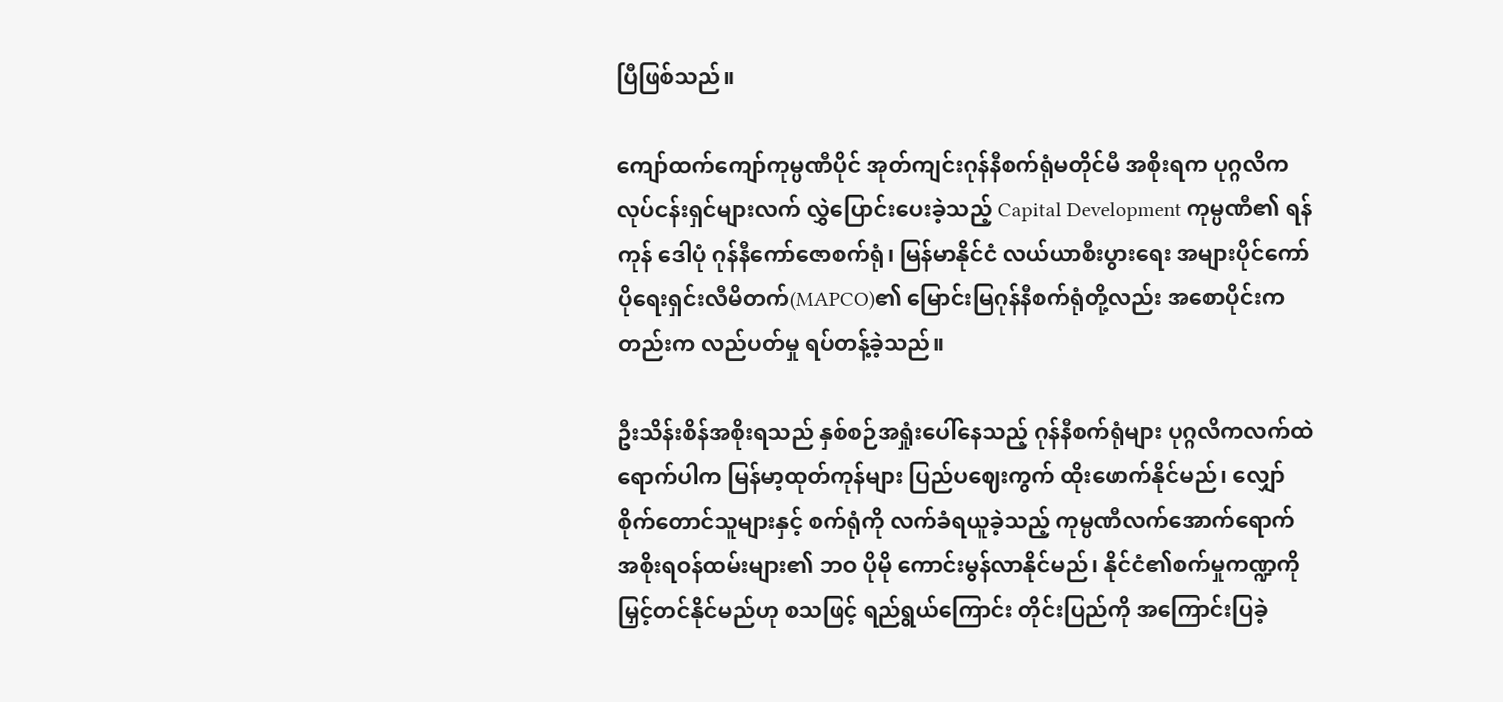ပြီဖြစ်သည်။

ကျော်ထက်ကျော်ကုမ္ပဏီပိုင် အုတ်ကျင်းဂုန်နီစက်ရုံမတိုင်မီ အစိုးရက ပုဂ္ဂလိကလုပ်ငန်းရှင်များလက် လွှဲပြောင်းပေးခဲ့သည့် Capital Development ကုမ္ပဏီ၏ ရန်ကုန် ဒေါပုံ ဂုန်နီကော်ဇောစက်ရုံ၊ မြန်မာနိုင်ငံ လယ်ယာစီးပွားရေး အများပိုင်ကော်ပိုရေးရှင်းလီမိတက်(MAPCO)၏ မြောင်းမြဂုန်နီစက်ရုံတို့လည်း အစောပိုင်းကတည်းက လည်ပတ်မှု ရပ်တန့်ခဲ့သည်။

ဦးသိန်းစိန်အစိုးရသည် နှစ်စဉ်အရှုံးပေါ်နေသည့် ဂုန်နီစက်ရုံများ ပုဂ္ဂလိကလက်ထဲရောက်ပါက မြန်မာ့ထုတ်ကုန်များ ပြည်ပဈေးကွက် ထိုးဖောက်နိုင်မည်၊ လျှော်စိုက်တောင်သူများနှင့် စက်ရုံကို လက်ခံရယူခဲ့သည့် ကုမ္ပဏီလက်အောက်ရောက် အစိုးရဝန်ထမ်းများ၏ ဘဝ ပိုမို ကောင်းမွန်လာနိုင်မည်၊ နိုင်ငံ၏စက်မှုကဏ္ဍကို မြှင့်တင်နိုင်မည်ဟု စသဖြင့် ရည်ရွယ်ကြောင်း တိုင်းပြည်ကို အကြောင်းပြခဲ့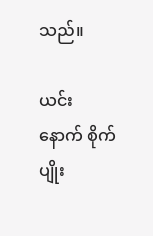သည်။

ယင်းနောက် စိုက်ပျိုး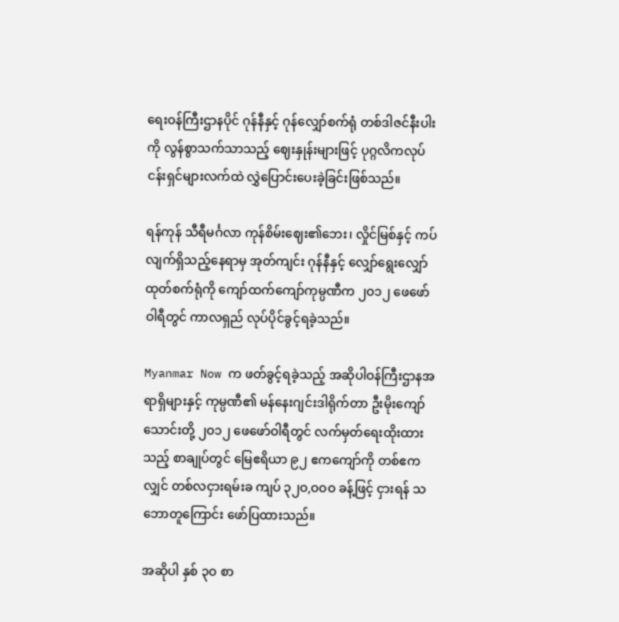ရေးဝန်ကြီးဌာနပိုင် ဂုန်နီနှင့် ဂုန်လျှော်စက်ရုံ တစ်ဒါဇင်နီးပါးကို လွန်စွာသက်သာသည့် ဈေးနှုန်းများဖြင့် ပုဂ္ဂလိကလုပ်ငန်းရှင်များလက်ထဲ လွှဲပြောင်းပေးခဲ့ခြင်းဖြစ်သည်။

ရန်ကုန် သီရီမင်္ဂလာ ကုန်စိမ်းဈေး၏ဘေး၊ လှိုင်မြစ်နှင့် ကပ်လျက်ရှိသည့်နေရာမှ အုတ်ကျင်း ဂုန်နီနှင့် လျှော်ရွေးလျှော်ထုတ်စက်ရုံကို ကျော်ထက်ကျော်ကုမ္ပဏီက ၂ဝ၁၂ ဖေဖော်ဝါရီတွင် ကာလရှည် လုပ်ပိုင်ခွင့်ရခဲ့သည်။

Myanmar Now က ဖတ်ခွင့်ရခဲ့သည့် အဆိုပါဝန်ကြီးဌာနအရာရှိများနှင့် ကုမ္ပဏီ၏ မန်နေးဂျင်းဒါရိုက်တာ ဦးမိုးကျော်သောင်းတို့ ၂ဝ၁၂ ဖေဖော်ဝါရီတွင် လက်မှတ်ရေးထိုးထားသည့် စာချုပ်တွင် မြေဧရိယာ ၉၂ ဧကကျော်ကို တစ်ဧကလျှင် တစ်လငှားရမ်းခ ကျပ် ၃၂ဝ,ဝဝဝ ခန့်ဖြင့် ငှားရန် သဘောတူကြောင်း ဖော်ပြထားသည်။

အဆိုပါ နှစ် ၃ဝ စာ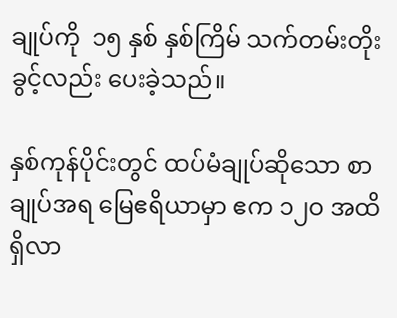ချုပ်ကို  ၁၅ နှစ် နှစ်ကြိမ် သက်တမ်းတိုးခွင့်လည်း ပေးခဲ့သည်။

နှစ်ကုန်ပိုင်းတွင် ထပ်မံချုပ်ဆိုသော စာချုပ်အရ မြေဧရိယာမှာ ဧက ၁၂ဝ အထိ ရှိလာ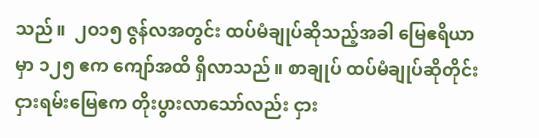သည်။  ၂ဝ၁၅ ဇွန်လအတွင်း ထပ်မံချုပ်ဆိုသည့်အခါ မြေဧရိယာမှာ ၁၂၅ ဧက ကျော်အထိ ရှိလာသည်။ စာချုပ် ထပ်မံချုပ်ဆိုတိုင်း ငှားရမ်းမြေဧက တိုးပွားလာသော်လည်း ငှား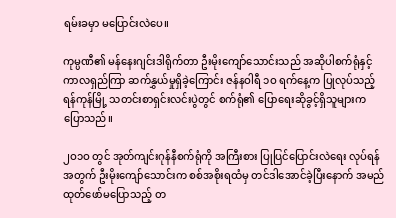ရမ်းခမှာ မပြောင်းလဲပေ။

ကုမ္ပဏီ၏ မန်နေးဂျင်းဒါရိုက်တာ ဦးမိုးကျော်သောင်းသည် အဆိုပါစက်ရုံနှင့် ကာလရှည်ကြာ ဆက်နွှယ်မှုရှိခဲ့ကြောင်း ဇန်နဝါရီ ၁ဝ ရက်နေ့က ပြုလုပ်သည့် ရန်ကုန်မြို့ သတင်းစာရှင်းလင်းပွဲတွင် စက်ရုံ၏ ပြောရေးဆိုခွင့်ရှိသူများက ပြောသည်။

၂ဝ၁ဝ တွင် အုတ်ကျင်းဂုန်နီစက်ရုံကို အကြီးစား ပြုပြင်ပြောင်းလဲရေး လုပ်ရန်အတွက် ဦးမိုးကျော်သောင်းက စစ်အစိုးရထံမှ တင်ဒါအောင်ခဲ့ပြီးနောက် အမည်ထုတ်ဖော်မပြောသည့် တ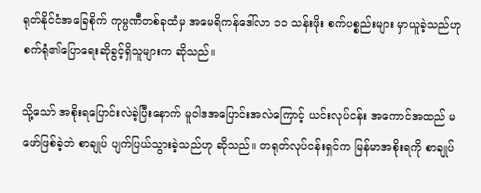ရုတ်နိုင်ငံအခြေစိုက် ကုမ္ပဏီတစ်ခုထံမှ အမေရိကန်ဒေါ်လာ ၁၁ သန်းဖိုး စက်ပစ္စည်းများ မှာယူခဲ့သည်ဟု စက်ရုံ၏ပြောရေးဆိုခွင့်ရှိသူများက ဆိုသည်။

သို့သော် အစိုးရပြောင်းလဲခဲ့ပြီးနောက် မူဝါဒအပြောင်းအလဲကြောင့် ယင်းလုပ်ငန်း အကောင်အထည် မဖော်ဖြစ်ခဲ့ဘဲ စာချုပ် ပျက်ပြယ်သွားခဲ့သည်ဟု ဆိုသည်။ တရုတ်လုပ်ငန်းရှင်က မြန်မာအစိုးရကို စာချုပ်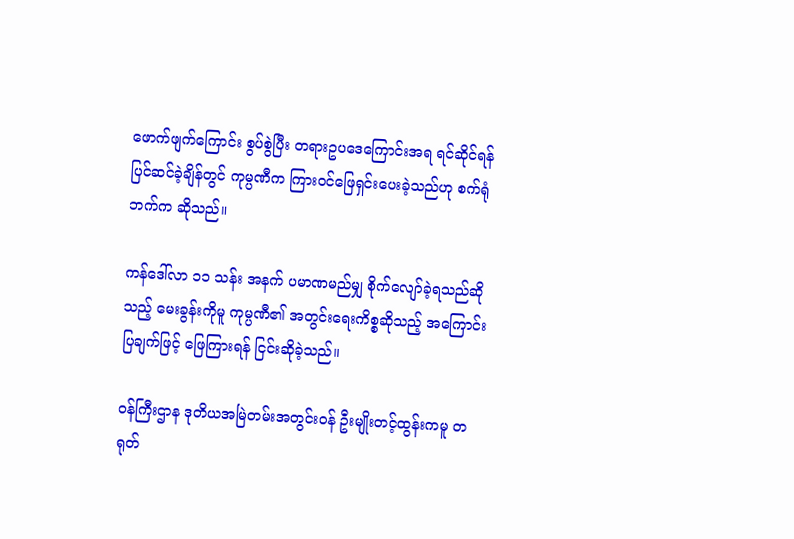ဖောက်ဖျက်ကြောင်း စွပ်စွဲပြီး တရားဥပဒေကြောင်းအရ ရင်ဆိုင်ရန် ပြင်ဆင်ခဲ့ချိန်တွင် ကုမ္ပဏီက ကြားဝင်ဖြေရှင်းပေးခဲ့သည်ဟု စက်ရုံဘက်က ဆိုသည်။

ကန်ဒေါ်လာ ၁၁ သန်း အနက် ပမာဏမည်မျှ စိုက်လျော်ခဲ့ရသည်ဆိုသည့် မေးခွန်းကိုမူ ကုမ္ပဏီ၏ အတွင်းရေးကိစ္စဆိုသည့် အကြောင်းပြချက်ဖြင့် ဖြေကြားရန် ငြင်းဆိုခဲ့သည်။

ဝန်ကြီးဌာန ဒုတိယအမြဲတမ်းအတွင်းဝန် ဦးမျိုးတင့်ထွန်းကမူ တရုတ်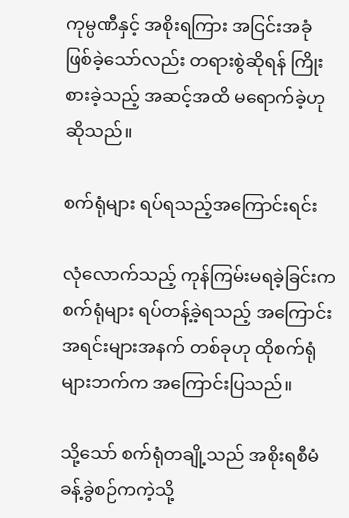ကုမ္ပဏီနှင့် အစိုးရကြား အငြင်းအခုံ ဖြစ်ခဲ့သော်လည်း တရားစွဲဆိုရန် ကြိုးစားခဲ့သည့် အဆင့်အထိ မရောက်ခဲ့ဟု ဆိုသည်။

စက်ရုံများ ရပ်ရသည့်အကြောင်းရင်း

လုံလောက်သည့် ကုန်ကြမ်းမရခဲ့ခြင်းက စက်ရုံများ ရပ်တန့်ခဲ့ရသည့် အကြောင်းအရင်းများအနက် တစ်ခုဟု ထိုစက်ရုံများဘက်က အကြောင်းပြသည်။

သို့သော် စက်ရုံတချို့သည် အစိုးရစီမံခန့်ခွဲစဉ်ကကဲ့သို့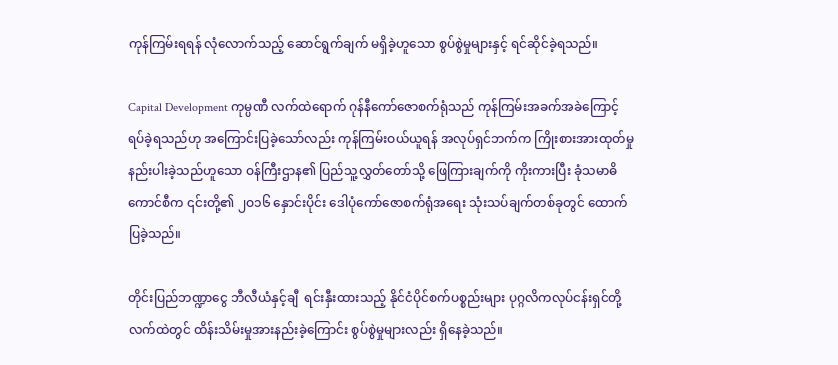ကုန်ကြမ်းရရန် လုံလောက်သည့် ဆောင်ရွက်ချက် မရှိခဲ့ဟူသော စွပ်စွဲမှုများနှင့် ရင်ဆိုင်ခဲ့ရသည်။

Capital Development ကုမ္ပဏီ လက်ထဲရောက် ဂုန်နီကော်ဇောစက်ရုံသည် ကုန်ကြမ်းအခက်အခဲကြောင့် ရပ်ခဲ့ရသည်ဟု အကြောင်းပြခဲ့သော်လည်း ကုန်ကြမ်းဝယ်ယူရန် အလုပ်ရှင်ဘက်က ကြိုးစားအားထုတ်မှု နည်းပါးခဲ့သည်ဟူသော ဝန်ကြီးဌာန၏ ပြည်သူ့လွှတ်တော်သို့ ဖြေကြားချက်ကို ကိုးကားပြီး ခုံသမာဓိကောင်စီက ၎င်းတို့၏ ၂ဝ၁၆ နှောင်းပိုင်း ဒေါပုံကော်ဇောစက်ရုံအရေး သုံးသပ်ချက်တစ်ခုတွင် ထောက်ပြခဲ့သည်။

တိုင်းပြည်ဘဏ္ဍာငွေ ဘီလီယံနှင့်ချီ  ရင်းနှီးထားသည့် နိုင်ငံပိုင်စက်ပစ္စည်းများ ပုဂ္ဂလိကလုပ်ငန်းရှင်တို့ လက်ထဲတွင် ထိန်းသိမ်းမှုအားနည်းခဲ့ကြောင်း စွပ်စွဲမှုများလည်း ရှိနေခဲ့သည်။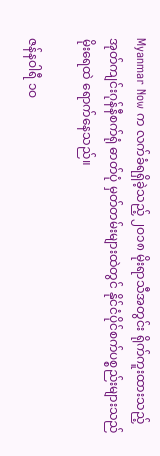Myanmar Now က လက်ခံရရှိခဲ့သည့် ၂ဝ၁၈ မိုးရာသီအတွင်း ရိုက်ကူးထားသည့် အုတ်ကျင်းဂုန်နီစက်ရုံ ဓာတ်ပုံ မှတ်တမ်းများထဲတွင် နိုင်ငံပိုင်စက်ပစ္စည်းများသည် မိုးရေထဲ ရောက်နေသည်။

ဇန်နဝါရီ ၁ဝ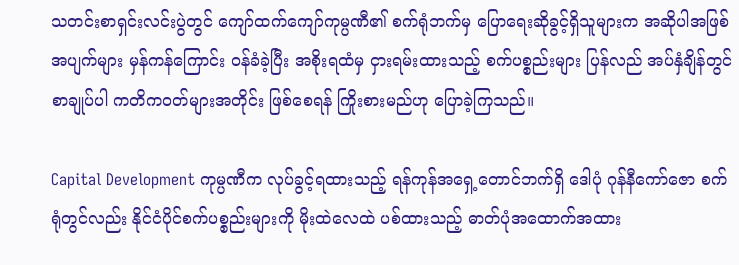သတင်းစာရှင်းလင်းပွဲတွင် ကျော်ထက်ကျော်ကုမ္ပဏီ၏ စက်ရုံဘက်မှ ပြောရေးဆိုခွင့်ရှိသူများက အဆိုပါအဖြစ်အပျက်များ မှန်ကန်ကြောင်း ဝန်ခံခဲ့ပြီး အစိုးရထံမှ ငှားရမ်းထားသည့် စက်ပစ္စည်းများ ပြန်လည် အပ်နှံချိန်တွင် စာချုပ်ပါ ကတိကဝတ်များအတိုင်း ဖြစ်စေရန် ကြိုးစားမည်ဟု ပြောခဲ့ကြသည်။

Capital Development ကုမ္ပဏီက လုပ်ခွင့်ရထားသည့် ရန်ကုန်အရှေ့တောင်ဘက်ရှိ ဒေါပုံ ဂုန်နီကော်ဇော စက်ရုံတွင်လည်း နိုင်ငံပိုင်စက်ပစ္စည်းများကို မိုးထဲလေထဲ ပစ်ထားသည့် ဓာတ်ပုံအထောက်အထား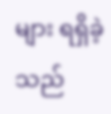များ ရရှိခဲ့သည်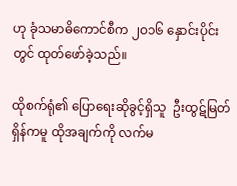ဟု ခုံသမာဓိကောင်စီက ၂ဝ၁၆ နှောင်းပိုင်းတွင် ထုတ်ဖော်ခဲ့သည်။

ထိုစက်ရုံ၏ ပြောရေးဆိုခွင့်ရှိသူ  ဦးထွဋ်မြတ်ရှိန်ကမူ ထိုအချက်ကို လက်မ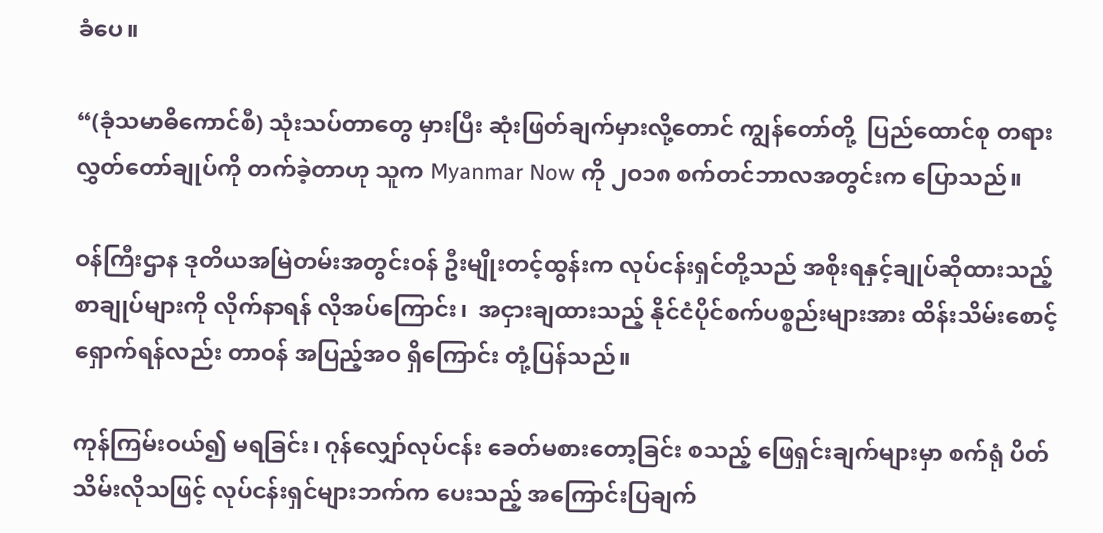ခံပေ။

“(ခုံသမာဓိကောင်စီ) သုံးသပ်တာတွေ မှားပြီး ဆုံးဖြတ်ချက်မှားလို့တောင် ကျွန်တော်တို့  ပြည်ထောင်စု တရားလွှတ်တော်ချုပ်ကို တက်ခဲ့တာဟု သူက Myanmar Now ကို ၂ဝ၁၈ စက်တင်ဘာလအတွင်းက ပြောသည်။

ဝန်ကြီးဌာန ဒုတိယအမြဲတမ်းအတွင်းဝန် ဦးမျိုးတင့်ထွန်းက လုပ်ငန်းရှင်တို့သည် အစိုးရနှင့်ချုပ်ဆိုထားသည့် စာချုပ်များကို လိုက်နာရန် လိုအပ်ကြောင်း၊  အငှားချထားသည့် နိုင်ငံပိုင်စက်ပစ္စည်းများအား ထိန်းသိမ်းစောင့်ရှောက်ရန်လည်း တာဝန် အပြည့်အဝ ရှိကြောင်း တုံ့ပြန်သည်။

ကုန်ကြမ်းဝယ်၍ မရခြင်း၊ ဂုန်လျှော်လုပ်ငန်း ခေတ်မစားတော့ခြင်း စသည့် ဖြေရှင်းချက်များမှာ စက်ရုံ ပိတ်သိမ်းလိုသဖြင့် လုပ်ငန်းရှင်များဘက်က ပေးသည့် အကြောင်းပြချက်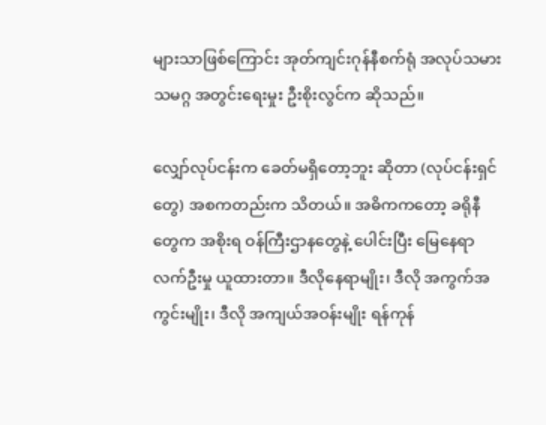များသာဖြစ်ကြောင်း အုတ်ကျင်းဂုန်နီစက်ရုံ အလုပ်သမားသမဂ္ဂ အတွင်းရေးမှုး ဦးစိုးလွင်က ဆိုသည်။

လျှော်လုပ်ငန်းက ခေတ်မရှိတော့ဘူး ဆိုတာ (လုပ်ငန်းရှင်တွေ) အစကတည်းက သိတယ်။ အဓိကကတော့ ခရိုနီတွေက အစိုးရ ဝန်ကြီးဌာနတွေနဲ့ ပေါင်းပြီး မြေနေရာလက်ဦးမှု ယူထားတာ။ ဒီလိုနေရာမျိုး၊ ဒီလို အကွက်အကွင်းမျိုး၊ ဒီလို အကျယ်အဝန်းမျိုး ရန်ကုန်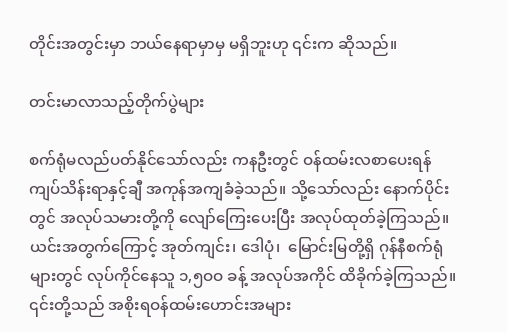တိုင်းအတွင်းမှာ ဘယ်နေရာမှာမှ မရှိဘူးဟု ၎င်းက ဆိုသည်။

တင်းမာလာသည့်တိုက်ပွဲများ

စက်ရုံမလည်ပတ်နိုင်သော်လည်း ကနဦးတွင် ဝန်ထမ်းလစာပေးရန် ကျပ်သိန်းရာနှင့်ချီ အကုန်အကျခံခဲ့သည်။ သို့သော်လည်း နောက်ပိုင်းတွင် အလုပ်သမားတို့ကို လျော်ကြေးပေးပြီး အလုပ်ထုတ်ခဲ့ကြသည်။ ယင်းအတွက်ကြောင့် အုတ်ကျင်း၊ ဒေါပုံ၊  မြောင်းမြတို့ရှိ ဂုန်နီစက်ရုံများတွင် လုပ်ကိုင်နေသူ ၁,၅ဝဝ ခန့် အလုပ်အကိုင် ထိခိုက်ခဲ့ကြသည်။ ၎င်းတို့သည် အစိုးရဝန်ထမ်းဟောင်းအများ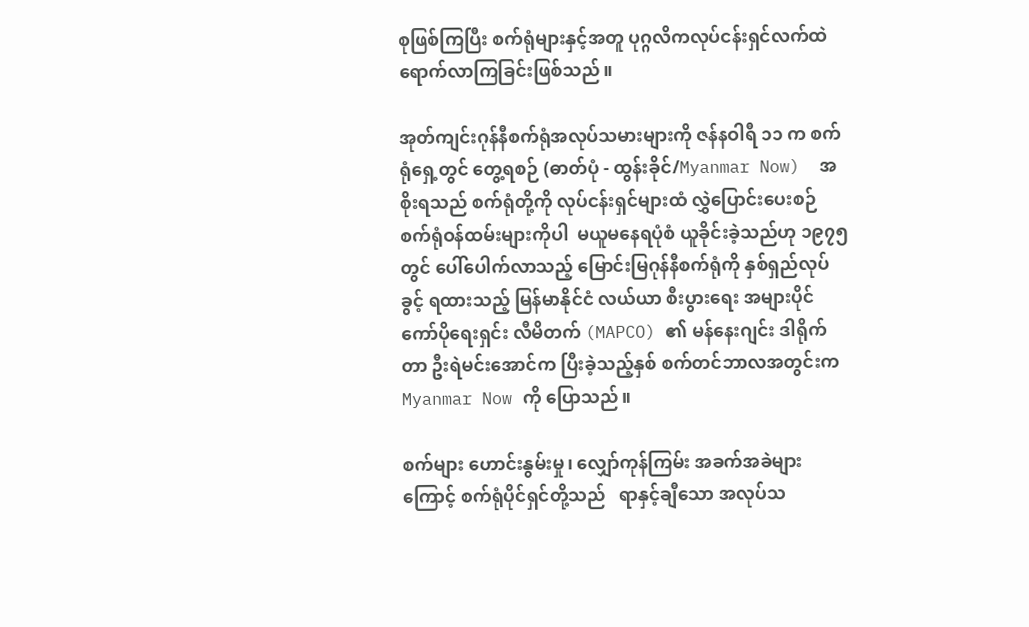စုဖြစ်ကြပြီး စက်ရုံများနှင့်အတူ ပုဂ္ဂလိကလုပ်ငန်းရှင်လက်ထဲ ရောက်လာကြခြင်းဖြစ်သည်။

အုတ်ကျင်းဂုန်နီစက်ရုံအလုပ်သမားများကို ဇန်နဝါရီ ၁၁ က စက်ရုံရှေ့တွင် တွေ့ရစဉ် (ဓာတ်ပုံ - ထွန်းခိုင်/Myanmar Now)  အစိုးရသည် စက်ရုံတို့ကို လုပ်ငန်းရှင်များထံ လွှဲပြောင်းပေးစဉ် စက်ရုံဝန်ထမ်းများကိုပါ  မယူမနေရပုံစံ ယူခိုင်းခဲ့သည်ဟု ၁၉၇၅ တွင် ပေါ်ပေါက်လာသည့် မြောင်းမြဂုန်နီစက်ရုံကို နှစ်ရှည်လုပ်ခွင့် ရထားသည့် မြန်မာနိုင်ငံ လယ်ယာ စီးပွားရေး အများပိုင် ကော်ပိုရေးရှင်း လီမိတက် (MAPCO) ၏ မန်နေးဂျင်း ဒါရိုက်တာ ဦးရဲမင်းအောင်က ပြီးခဲ့သည့်နှစ် စက်တင်ဘာလအတွင်းက Myanmar Now ကို ပြောသည်။

စက်များ ဟောင်းနွမ်းမှု၊ လျှော်ကုန်ကြမ်း အခက်အခဲများကြောင့် စက်ရုံပိုင်ရှင်တို့သည်   ရာနှင့်ချီသော အလုပ်သ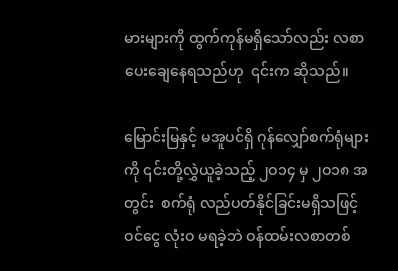မားများကို ထွက်ကုန်မရှိသော်လည်း လစာ ပေးချေနေရသည်ဟု  ၎င်းက ဆိုသည်။

မြောင်းမြနှင့် မအူပင်ရှိ ဂုန်လျှော်စက်ရုံများကို ၎င်းတို့လွှဲယူခဲ့သည့် ၂ဝ၁၄ မှ ၂ဝ၁၈ အတွင်း  စက်ရုံ လည်ပတ်နိုင်ခြင်းမရှိသဖြင့်  ဝင်ငွေ လုံးဝ မရခဲ့ဘဲ ဝန်ထမ်းလစာတစ်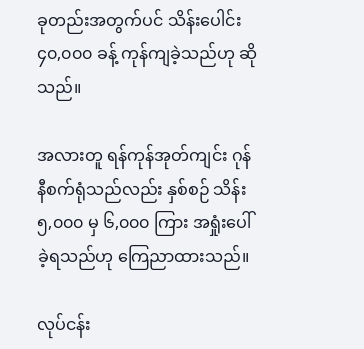ခုတည်းအတွက်ပင် သိန်းပေါင်း ၄၀,၀၀၀ ခန့် ကုန်ကျခဲ့သည်ဟု ဆိုသည်။

အလားတူ ရန်ကုန်အုတ်ကျင်း ဂုန်နီစက်ရုံသည်လည်း နှစ်စဉ် သိန်း ၅,၀၀၀ မှ ၆,၀၀၀ ကြား အရှုံးပေါ်ခဲ့ရသည်ဟု ကြေညာထားသည်။

လုပ်ငန်း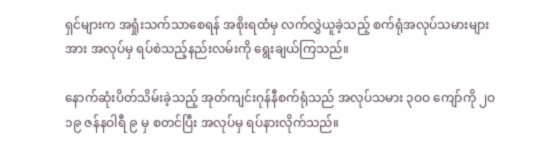ရှင်များက အရှုံးသက်သာစေရန် အစိုးရထံမှ လက်လွှဲယူခဲ့သည့် စက်ရုံအလုပ်သမားများအား အလုပ်မှ ရပ်စဲသည့်နည်းလမ်းကို ရွေးချယ်ကြသည်။

နောက်ဆုံးပိတ်သိမ်းခဲ့သည့် အုတ်ကျင်းဂုန်နီစက်ရုံသည် အလုပ်သမား ၃ဝဝ ကျော်ကို ၂ဝ၁၉ ဇန်နဝါရီ ၉ မှ စတင်ပြီး အလုပ်မှ ရပ်နားလိုက်သည်။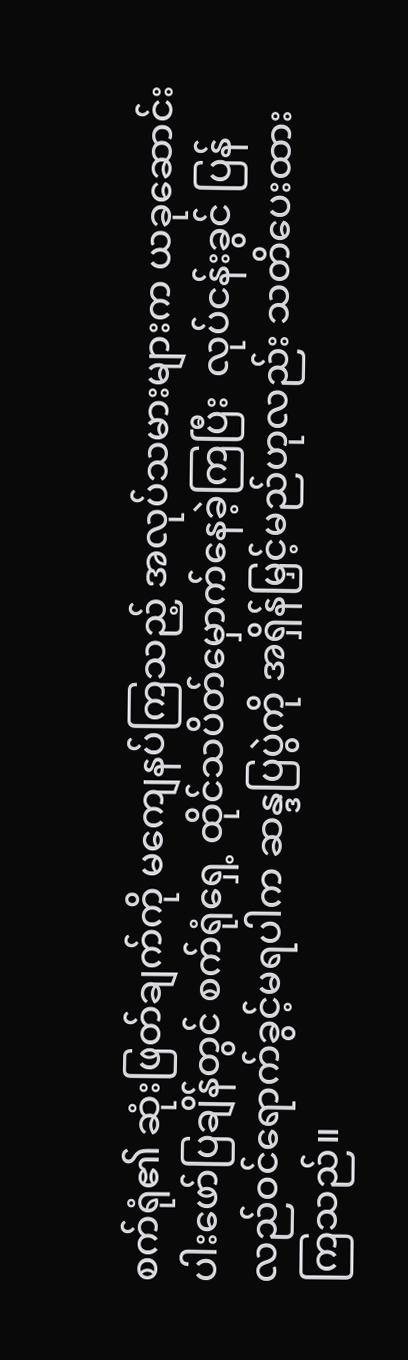စက်ရုံ၏ ဆုံးဖြတ်ချက်ကို မကျေနပ်ကြသည့် အလုပ်သမားများက ယခုဆောင်းပါးဖော်ပြချိန်တွင် စက်ရုံရှေ့ ထိုင်သပိတ်မှောက်နေခဲ့ကြပြီး  လုပ်ငန်းခွင် ပြန်လည်ဝင်ရောက်ခွင့်မရပါက ဆန္ဒပြပွဲကို အရှိန်မြှင့်မည်ဟုလည်း သတိပေးထားကြသည်။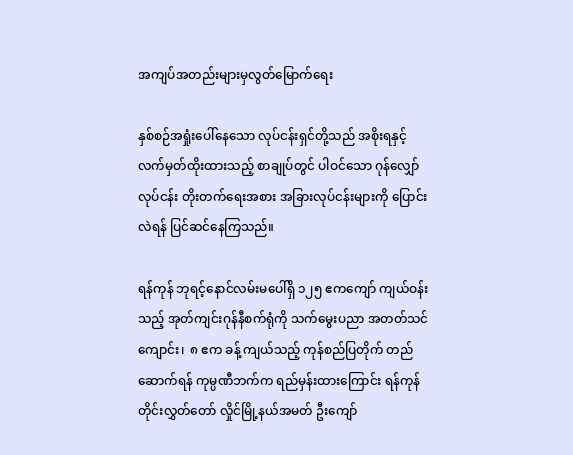အကျပ်အတည်းများမှလွတ်မြောက်ရေး

နှစ်စဉ်အရှုံးပေါ်နေသော လုပ်ငန်းရှင်တို့သည် အစိုးရနှင့် လက်မှတ်ထိုးထားသည့် စာချုပ်တွင် ပါဝင်သော ဂုန်လျှော်လုပ်ငန်း တိုးတက်ရေးအစား အခြားလုပ်ငန်းများကို ပြောင်းလဲရန် ပြင်ဆင်နေကြသည်။

ရန်ကုန် ဘုရင့်နောင်လမ်းမပေါ်ရှိ ၁၂၅ ဧကကျော် ကျယ်ဝန်းသည့် အုတ်ကျင်းဂုန်နီစက်ရုံကို သက်မွေးပညာ အတတ်သင်ကျောင်း၊  ၈ ဧက ခန့် ကျယ်သည့် ကုန်စည်ပြတိုက် တည်ဆောက်ရန် ကုမ္ပဏီဘက်က ရည်မှန်းထားကြောင်း ရန်ကုန်တိုင်းလွှတ်တော် လှိုင်မြို့နယ်အမတ် ဦးကျော်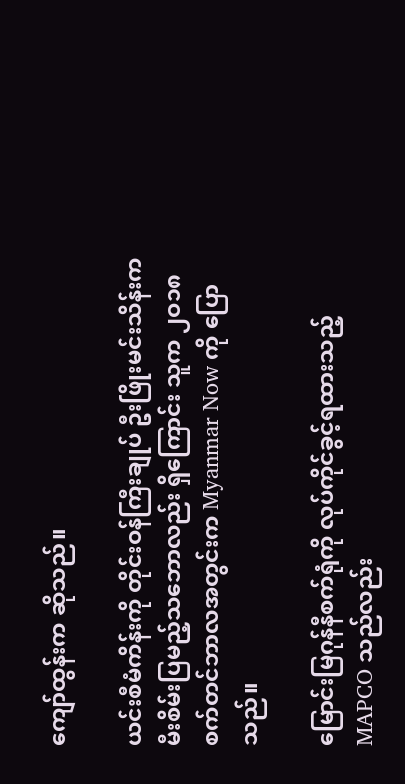ကျော်ထွန်းက ဆိုသည်။

ယင်းစီမံကိန်းကို တိုင်းဝန်ကြီးချုပ် ဦးဖြိုးမင်းသိန်းက မီးစိမ်းပြမည့်သဘောလည်း ရှိကြောင်း သူက ၂ဝ၁၈ စက်တင်ဘာလအတွင်းက Myanmar Now ကို ပြောသည်။

မြောင်းမြဂုန်နီစက်ရုံကို လုပ်ကိုင်ခွင့်ရထားသည့် MAPCO သည်လည်း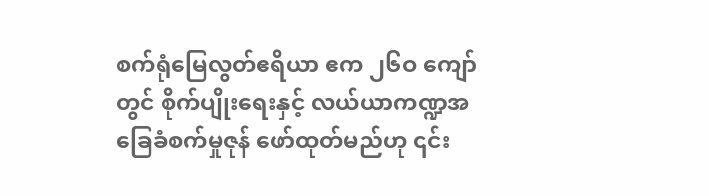စက်ရုံမြေလွတ်ဧရိယာ ဧက ၂၆ဝ ကျော်တွင် စိုက်ပျိုးရေးနှင့် လယ်ယာကဏ္ဍအခြေခံစက်မှုဇုန် ဖော်ထုတ်မည်ဟု ၎င်း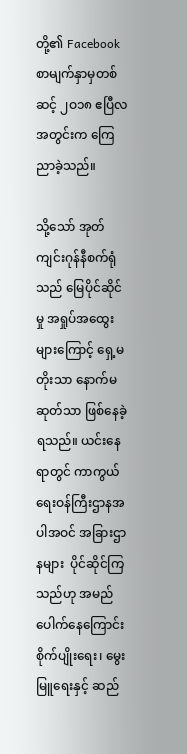တို့၏ Facebook စာမျက်နှာမှတစ်ဆင့် ၂ဝ၁၈ ဧပြီလအတွင်းက ကြေညာခဲ့သည်။

သို့သော် အုတ်ကျင်းဂုန်နီစက်ရုံသည် မြေပိုင်ဆိုင်မှု အရှုပ်အထွေးများကြောင့် ရှေ့မတိုးသာ နောက်မဆုတ်သာ ဖြစ်နေခဲ့ရသည်။ ယင်းနေရာတွင် ကာကွယ်ရေးဝန်ကြီးဌာနအပါအဝင် အခြားဌာနများ  ပိုင်ဆိုင်ကြသည်ဟု အမည်ပေါက်နေကြောင်း စိုက်ပျိုးရေး၊ မွေးမြူရေးနှင့် ဆည်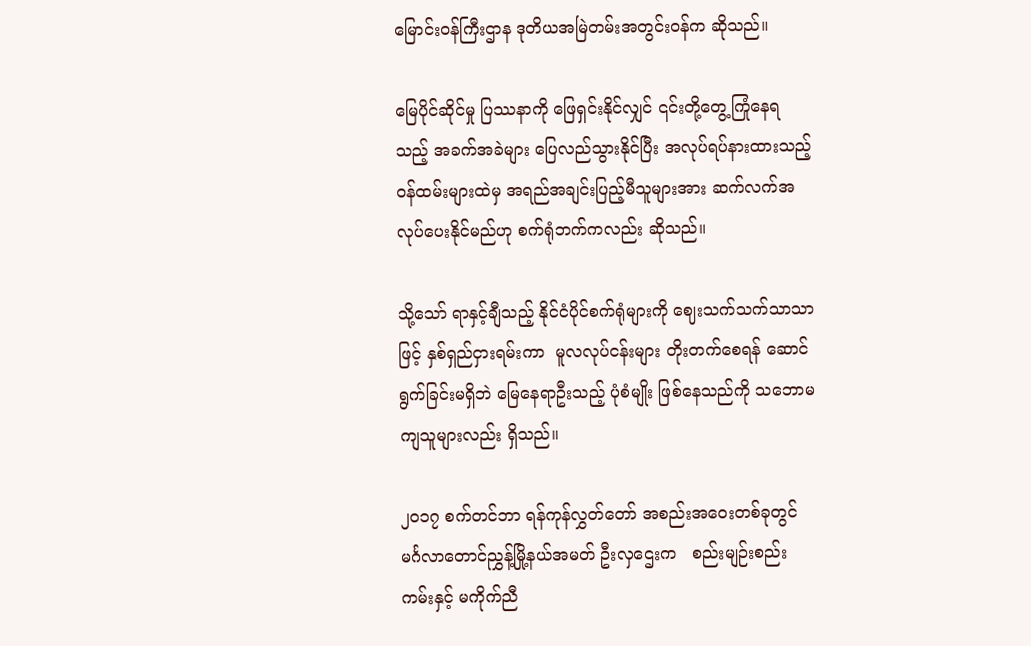မြောင်းဝန်ကြီးဌာန ဒုတိယအမြဲတမ်းအတွင်းဝန်က ဆိုသည်။

မြေပိုင်ဆိုင်မှု ပြဿနာကို ဖြေရှင်းနိုင်လျှင် ၎င်းတို့တွေ့ကြုံနေရသည့် အခက်အခဲများ ပြေလည်သွားနိုင်ပြီး အလုပ်ရပ်နားထားသည့် ဝန်ထမ်းများထဲမှ အရည်အချင်းပြည့်မီသူများအား ဆက်လက်အလုပ်ပေးနိုင်မည်ဟု စက်ရုံဘက်ကလည်း ဆိုသည်။

သို့သော် ရာနှင့်ချီသည့် နိုင်ငံပိုင်စက်ရုံများကို ဈေးသက်သက်သာသာဖြင့် နှစ်ရှည်ငှားရမ်းကာ  မူလလုပ်ငန်းများ တိုးတက်စေရန် ဆောင်ရွက်ခြင်းမရှိဘဲ မြေနေရာဦးသည့် ပုံစံမျိုး ဖြစ်နေသည်ကို သဘောမကျသူများလည်း ရှိသည်။

၂ဝ၁၇ စက်တင်ဘာ ရန်ကုန်လွှတ်တော် အစည်းအဝေးတစ်ခုတွင် မင်္ဂလာတောင်ညွှန့်မြို့နယ်အမတ် ဦးလှဌေးက   စည်းမျဉ်းစည်းကမ်းနှင့် မကိုက်ညီ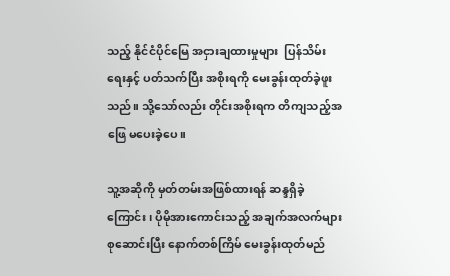သည့် နိုင်ငံပိုင်မြေ အငှားချထားမှုများ  ပြန်သိမ်းရေးနှင့် ပတ်သက်ပြီး အစိုးရကို မေးခွန်းထုတ်ခဲ့ဖူးသည်။ သို့သော်လည်း တိုင်းအစိုးရက တိကျသည့်အဖြေ မပေးခဲ့ပေ။

သူ့အဆိုကို မှတ်တမ်းအဖြစ်ထားရန် ဆန္ဒရှိခဲ့ကြောင်း၊ ပိုမိုအားကောင်းသည့် အချက်အလက်များ စုဆောင်းပြီး နောက်တစ်ကြိမ် မေးခွန်းထုတ်မည်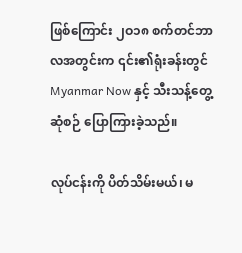ဖြစ်ကြောင်း ၂ဝ၁၈ စက်တင်ဘာလအတွင်းက ၎င်း၏ရုံးခန်းတွင် Myanmar Now နှင့် သီးသန့်တွေ့ဆုံစဉ် ပြောကြားခဲ့သည်။

လုပ်ငန်းကို ပိတ်သိမ်းမယ်၊ မ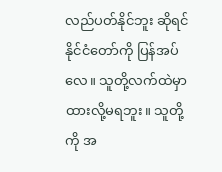လည်ပတ်နိုင်ဘူး ဆိုရင် နိုင်ငံတော်ကို ပြန်အပ်လေ။ သူတို့လက်ထဲမှာ ထားလို့မရဘူး။ သူတို့ကို အ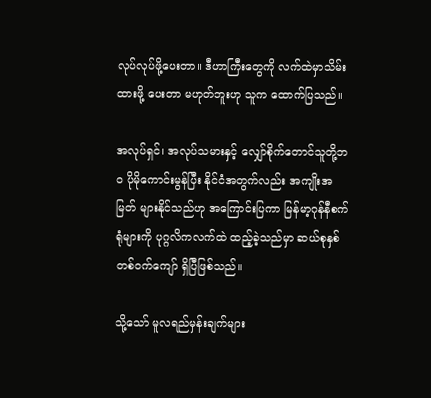လုပ်လုပ်ဖို့ပေးတာ။ ဒီဟာကြီးတွေကို လက်ထဲမှာသိမ်းထားဖို့ ပေးတာ မဟုတ်ဘူးဟု သူက ထောက်ပြသည်။

အလုပ်ရှင်၊ အလုပ်သမားနှင့် လျှော်စိုက်တောင်သူတို့ဘဝ ပိုမိုကောင်းမွန်ပြီး နိုင်ငံအတွက်လည်း အကျိုးအမြတ် များနိုင်သည်ဟု အကြောင်းပြကာ မြန်မာ့ဂုန်နီစက်ရုံများကို ပုဂ္ဂလိကလက်ထဲ ထည့်ခဲ့သည်မှာ ဆယ်စုနှစ် တစ်ဝက်ကျော် ရှိပြီဖြစ်သည်။

သို့သော် မူလရည်မှန်းချက်များ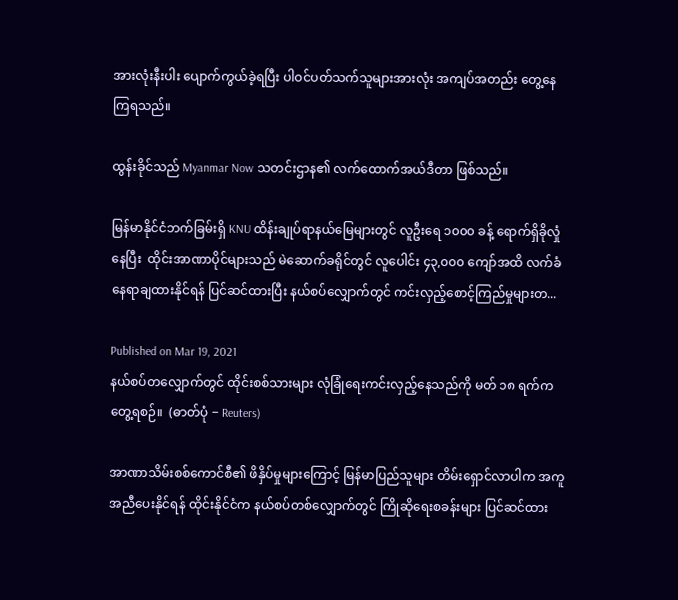အားလုံးနီးပါး ပျောက်ကွယ်ခဲ့ရပြီး ပါဝင်ပတ်သက်သူများအားလုံး အကျပ်အတည်း တွေ့နေကြရသည်။

ထွန်းခိုင်သည် Myanmar Now သတင်းဌာန၏ လက်ထောက်အယ်ဒီတာ ဖြစ်သည်။

မြန်မာနိုင်ငံဘက်ခြမ်းရှိ KNU ထိန်းချုပ်ရာနယ်မြေများတွင် လူဦးရေ ၁၀၀၀ ခန့် ရောက်ရှိခိုလှုံနေပြီး  ထိုင်းအာဏာပိုင်များသည် မဲဆောက်ခရိုင်တွင် လူပေါင်း ၄၃,၀၀၀ ကျော်အထိ လက်ခံနေရာချထားနိုင်ရန် ပြင်ဆင်ထားပြီး နယ်စပ်လျှောက်တွင် ကင်းလှည့်စောင့်ကြည်မှုများတ...

Published on Mar 19, 2021
နယ်စပ်တလျှောက်တွင် ထိုင်းစစ်သားများ လုံခြုံရေးကင်းလှည့်နေသည်ကို မတ် ၁၈ ရက်က တွေ့ရစဉ်။  (ဓာတ်ပုံ − Reuters)

အာဏာသိမ်းစစ်ကောင်စီ၏ ဖိနှိပ်မှုများကြောင့် မြန်မာပြည်သူများ တိမ်းရှောင်လာပါက အကူအညီပေးနိုင်ရန် ထိုင်းနိုင်ငံက နယ်စပ်တစ်လျှောက်တွင် ကြိုဆိုရေးစခန်းများ ပြင်ဆင်ထား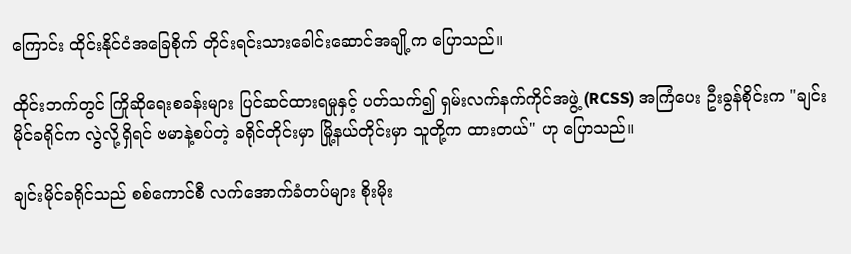ကြောင်း ထိုင်းနိုင်ငံအခြေစိုက် တိုင်းရင်းသားခေါင်းဆောင်အချို့က ပြောသည်။

ထိုင်းဘက်တွင် ကြိုဆိုရေးစခန်းများ ပြင်ဆင်ထားရမှုနှင့် ပတ်သက်၍ ရှမ်းလက်နက်ကိုင်အဖွဲ့ (RCSS) အကြံပေး ဦးခွန်စိုင်းက "ချင်းမိုင်ခရိုင်က လွဲလို့ရှိရင် ဗမာနဲ့စပ်တဲ့ ခရိုင်တိုင်းမှာ မြို့နယ်တိုင်းမှာ သူတို့က ထားတယ်" ဟု ပြောသည်။

ချင်းမိုင်ခရိုင်သည် စစ်ကောင်စီ လက်အောက်ခံတပ်များ စိုးမိုး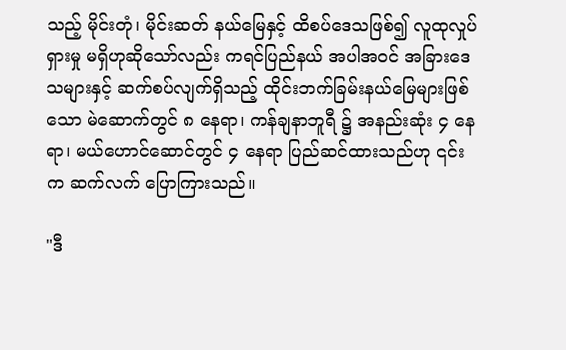သည့် မိုင်းတုံ၊ မိုင်းဆတ် နယ်မြေနှင့် ထိစပ်ဒေသဖြစ်၍ လူထုလှုပ်ရှားမှု မရှိဟုဆိုသော်လည်း ကရင်ပြည်နယ် အပါအဝင် အခြားဒေသများနှင့် ဆက်စပ်လျက်ရှိသည့် ထိုင်းဘက်ခြမ်းနယ်မြေများဖြစ်သော မဲ‌ဆောက်တွင် ၈ နေရာ၊ ကန်ချနာဘူရီ ၌ အနည်းဆုံး ၄ နေရာ၊ မယ်ဟောင်ဆောင်တွင် ၄ နေရာ ပြည်ဆင်ထားသည်ဟု ၎င်းက ဆက်လက် ပြောကြားသည်။

"ဒီ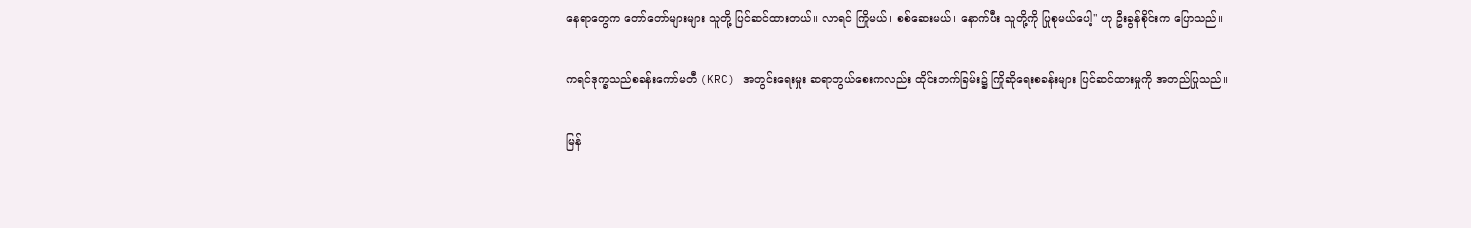နေရာတွေက တော်တော်များများ သူတို့ ပြင်ဆင်ထားတယ်။ လာရင် ကြိုမယ်၊ စစ်ဆေးမယ်၊ နောက်ပီး သူတို့ကို ပြုစုမယ်ပေါ့" ဟု ဦးခွန်စိုင်းက ပြောသည်။

ကရင်ဒုက္ခသည်စခန်းကော်မတီ (KRC) အတွင်းရေးမှုး ဆရာဘွယ်စေးကလည်း ထိုင်းဘက်ခြမ်း၌ ကြိုဆိုရေးစခန်းများ ပြင်ဆင်ထားမှုကို အတည်ပြုသည်။

မြန်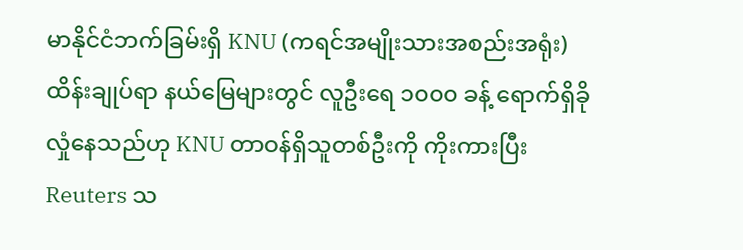မာနိုင်ငံဘက်ခြမ်းရှိ KNU (ကရင်အမျိုးသားအစည်းအရုံး) ထိန်းချုပ်ရာ နယ်မြေများတွင် လူဦးရေ ၁၀၀၀ ခန့် ရောက်ရှိခိုလှုံနေသည်ဟု KNU တာဝန်ရှိသူတစ်ဦးကို ကိုးကားပြီး Reuters သ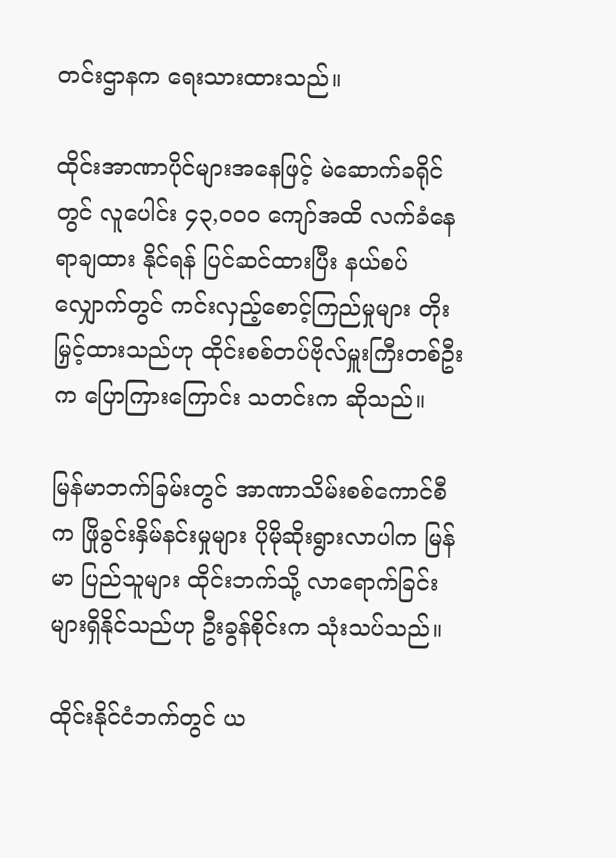တင်းဌာနက ရေးသားထားသည်။

ထိုင်းအာဏာပိုင်များအနေဖြင့် မဲဆောက်ခရိုင်တွင် လူပေါင်း ၄၃,၀၀၀ ကျော်အထိ လက်ခံနေရာချထား နိုင်ရန် ပြင်ဆင်ထားပြီး နယ်စပ်လျှောက်တွင် ကင်းလှည့်စောင့်ကြည်မှုများ တိုးမြှင့်ထားသည်ဟု ထိုင်းစစ်တပ်ဗိုလ်မှူးကြီးတစ်ဦးက ပြောကြားကြောင်း သတင်းက ဆိုသည်။

မြန်မာဘက်ခြမ်းတွင် အာဏာသိမ်းစစ်ကောင်စီက ဖြိုခွင်းနှိမ်နင်းမှုများ ပိုမိုဆိုးရွားလာပါက မြန်မာ ပြည်သူများ ထိုင်းဘက်သို့ လာရောက်ခြင်းများရှိနိုင်သည်ဟု ဦးခွန်စိုင်းက သုံးသပ်သည်။

ထိုင်းနိုင်ငံဘက်တွင် ယ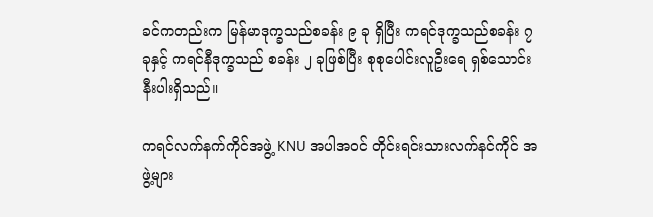ခင်ကတည်းက မြန်မာဒုက္ခသည်စခန်း ၉ ခု ရှိပြီး ကရင်ဒုက္ခသည်စခန်း ၇ ခုနှင့် ကရင်နီဒုက္ခသည် စခန်း ၂ ခုဖြစ်ပြီး စုစုပေါင်းလူဦးရေ ရှစ်သောင်းနီးပါးရှိသည်။

ကရင်လက်နက်ကိုင်အဖွဲ့ KNU အပါအဝင် တိုင်းရင်းသားလက်နင်ကိုင် အဖွဲ့များ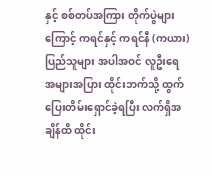နှင့် စစ်တပ်အကြား တိုက်ပွဲများကြောင့် ကရင်နှင့် ကရင်နီ (ကယား) ပြည်သူများ အပါအဝင် လူဦးရေ အများအပြား ထိုင်းဘက်သို့ ထွက်ပြေးတိမ်းရှောင်ခဲ့ရပြီး လက်ရှိအချိန်ထိ ထိုင်း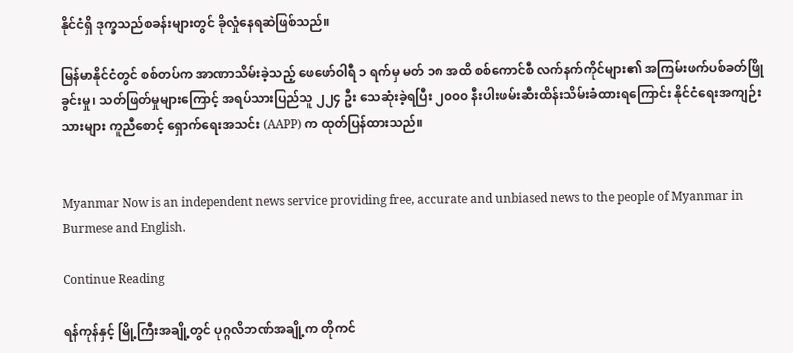နိုင်ငံရှိ ဒုက္ခသည်စခန်းများတွင် ခိုလှုံနေရဆဲဖြစ်သည်။

မြန်မာနိုင်ငံတွင် စစ်တပ်က အာဏာသိမ်းခဲ့သည့် ဖေဖော်ဝါရီ ၁ ရက်မှ မတ် ၁၈ အထိ စစ်ကောင်စီ လက်နက်ကိုင်များ၏ အကြမ်းဖက်ပစ်ခတ်ဖြိုခွင်းမှု၊ သတ်ဖြတ်မှုများကြောင့် အရပ်သားပြည်သူ ၂၂၄ ဦး သေဆုံးခဲ့ရပြီး ၂၀၀၀ နီးပါးဖမ်းဆီးထိန်းသိမ်းခံထားရကြောင်း နိုင်ငံရေးအကျဉ်းသားများ ကူညီစောင့် ရှောက်ရေးအသင်း (AAPP) က ထုတ်ပြန်ထားသည်။


Myanmar Now is an independent news service providing free, accurate and unbiased news to the people of Myanmar in Burmese and English.

Continue Reading

ရန်ကုန်နှင့် မြို့ကြီးအချို့တွင် ပုဂ္ဂလိဘဏ်အချို့က တိုကင်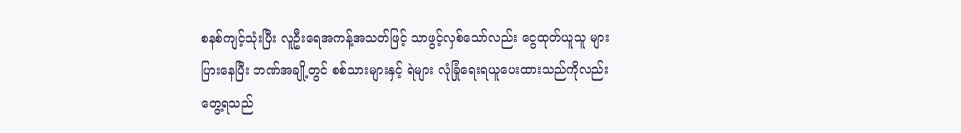စနစ်ကျင့်သုံးပြီး လူဦးရေအကန့်အသတ်ဖြင့် သာဖွင့်လှစ်သော်လည်း ငွေထုတ်ယူသူ များပြားနေပြီး ဘဏ်အချို့တွင် စစ်သားများနှင့် ရဲများ လုံခြုံရေးရယူပေးထားသည်ကိုလည်းတွေ့ရသည်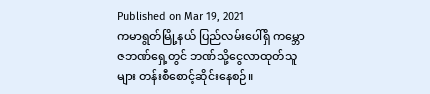Published on Mar 19, 2021
ကမာရွတ်မြို့နယ် ပြည်လမ်းပေါ်ရှိ ကမ္ဘောဇဘဏ်ရှေ့တွင် ဘဏ်သို့ငွေလာထုတ်သူများ တန်းစီစောင့်ဆိုင်းနေစဉ်။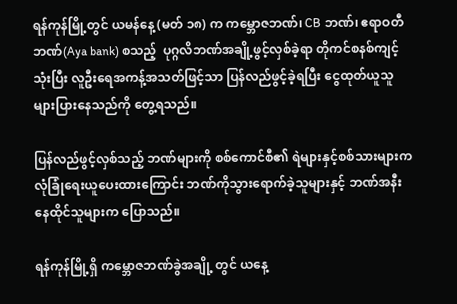ရန်ကုန်မြို့တွင် ယမန်နေ့ (မတ် ၁၈) က ကမ္ဘောဇဘဏ်၊ CB ဘဏ်၊ ဧရာဝတီဘဏ်(Aya bank) စသည့်  ပုဂ္ဂလိဘဏ်အချို့ဖွင့်လှစ်ခဲ့ရာ တိုကင်စနစ်ကျင့်သုံးပြီး လူဦးရေအကန့်အသတ်ဖြင့်သာ ပြန်လည်ဖွင့်ခဲ့ရပြီး ငွေထုတ်ယူသူ များပြားနေသည်ကို တွေ့ရသည်။

ပြန်လည်ဖွင့်လှစ်သည့် ဘဏ်များကို စစ်ကောင်စီ၏ ရဲများနှင့်စစ်သားများက လုံခြုံရေးယူပေးထားကြောင်း ဘဏ်ကိုသွားရောက်ခဲ့သူများနှင့် ဘဏ်အနီးနေထိုင်သူများက ပြောသည်။

ရန်ကုန်မြို့ရှိ ကမ္ဘောဇဘဏ်ခွဲအချို့ တွင် ယနေ့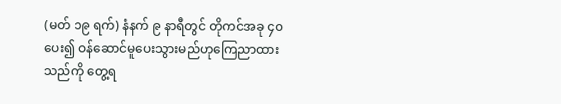(မတ် ၁၉ ရက်) နံနက် ၉ နာရီတွင် တိုကင်အခု ၄၀ ပေး၍ ဝန်ဆောင်မူပေးသွားမည်ဟုကြေညာထားသည်ကို တွေ့ရ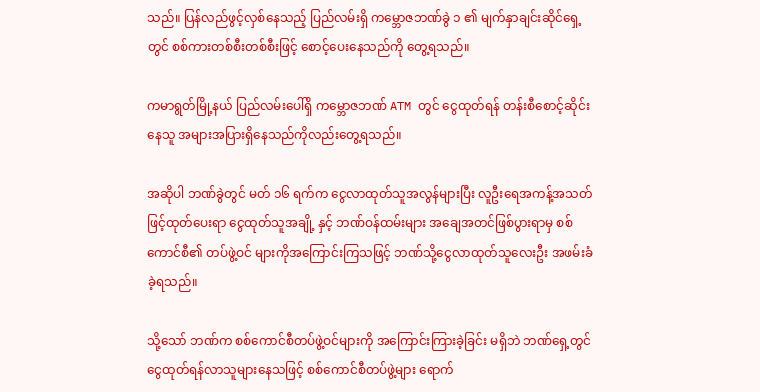သည်။ ပြန်လည်ဖွင့်လှစ်နေသည့် ပြည်လမ်းရှိ ကမ္ဘောဇဘဏ်ခွဲ ၁ ၏ မျက်နှာချင်းဆိုင်ရှေ့တွင် စစ်ကားတစ်စီးတစ်စီးဖြင့် စောင့်ပေးနေသည်ကို တွေ့ရသည်။

ကမာရွတ်မြို့နယ် ပြည်လမ်းပေါ်ရှိ ကမ္ဘောဇဘဏ် ATM တွင် ငွေထုတ်ရန် တန်းစီစောင့်ဆိုင်းနေသူ အများအပြားရှိနေသည်ကိုလည်းတွေ့ရသည်။

အဆိုပါ ဘဏ်ခွဲတွင် မတ် ၁၆ ရက်က ငွေလာထုတ်သူအလွန်များပြီး လူဦးရေအကန့်အသတ်ဖြင့်ထုတ်ပေးရာ ငွေထုတ်သူအချို့ နှင့် ဘဏ်ဝန်ထမ်းများ အချေအတင်ဖြစ်ပွားရာမှ စစ်ကောင်စီ၏ တပ်ဖွဲ့ဝင် များကိုအကြောင်းကြသဖြင့် ဘဏ်သို့ငွေလာထုတ်သူလေးဦး အဖမ်းခံခဲ့ရသည်။

သို့သော် ဘဏ်က စစ်ကောင်စီတပ်ဖွဲ့ဝင်များကို အကြောင်းကြားခဲ့ခြင်း မရှိဘဲ ဘဏ်ရှေ့တွင် ငွေထုတ်ရန်လာသူများနေသဖြင့် စစ်ကောင်စီတပ်ဖွဲ့များ ရောက်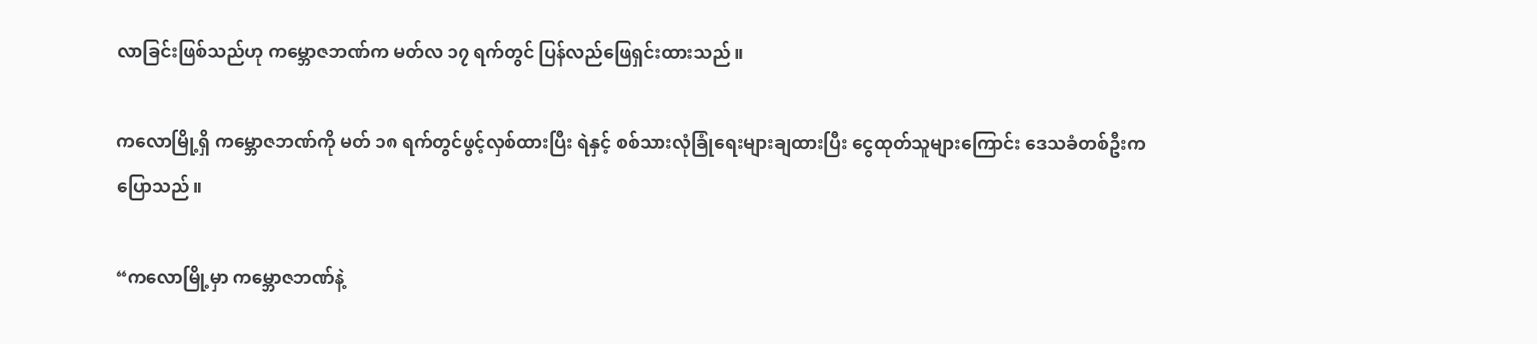လာခြင်းဖြစ်သည်ဟု ကမ္ဘောဇဘဏ်က မတ်လ ၁၇ ရက်တွင် ပြန်လည်ဖြေရှင်းထားသည်။

ကလောမြို့ရှိ ကမ္ဘောဇဘဏ်ကို မတ် ၁၈ ရက်တွင်ဖွင့်လှစ်ထားပြီး ရဲနှင့် စစ်သားလုံခြုံရေးများချထားပြီး ငွေထုတ်သူများကြောင်း ဒေသခံတစ်ဦးက ပြောသည်။

“ကလောမြို့မှာ ကမ္ဘောဇဘဏ်နဲ့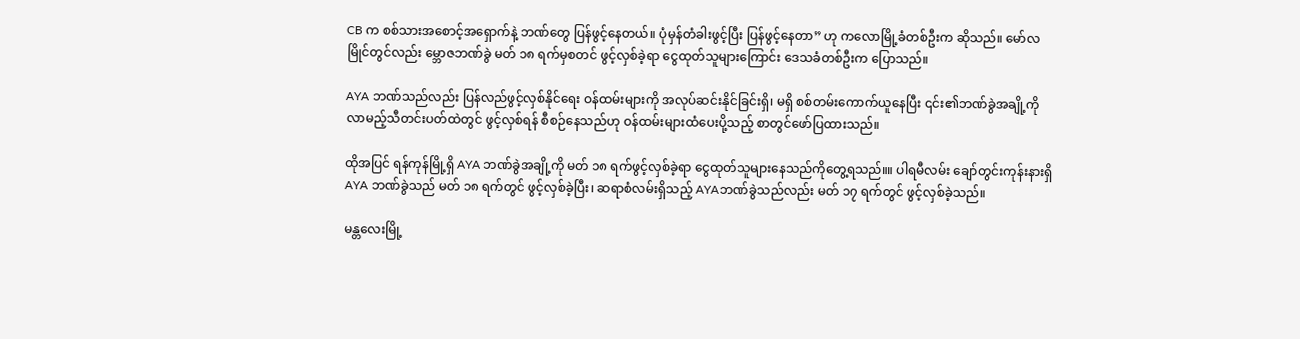CB က စစ်သားအစောင့်အရှောက်နဲ့ ဘဏ်တွေ ပြန်ဖွင့်နေတယ်။ ပုံမှန်တံခါးဖွင့်ပြီး ပြန်ဖွင့်နေတာ” ဟု ကလောမြို့ခံတစ်ဦးက ဆိုသည်။ မော်လမြိုင်တွင်လည်း မ္ဘောဇဘဏ်ခွဲ မတ် ၁၈ ရက်မှစတင် ဖွင့်လှစ်ခဲ့ရာ ငွေထုတ်သူများကြောင်း ဒေသခံတစ်ဦးက ပြောသည်။

AYA ဘဏ်သည်လည်း ပြန်လည်ဖွင့်လှစ်နိုင်ရေး ဝန်ထမ်းများကို အလုပ်ဆင်းနိုင်ခြင်းရှိ၊ မရှိ စစ်တမ်းကောက်ယူနေပြီး ၎င်း၏ဘဏ်ခွဲအချို့ကို လာမည့်သီတင်းပတ်ထဲတွင် ဖွင့်လှစ်ရန် စီစဉ်နေသည်ဟု ဝန်ထမ်းများထံပေးပို့သည့် စာတွင်ဖော်ပြထားသည်။

ထိုအပြင် ရန်ကုန်မြို့ရှိ AYA ဘဏ်ခွဲအချို့ကို မတ် ၁၈ ရက်ဖွင့်လှစ်ခဲ့ရာ ငွေထုတ်သူများနေသည်ကိုတွေ့ရသည်။။ ပါရမီလမ်း ချော်တွင်းကုန်းနားရှိ AYA ဘဏ်ခွဲသည် မတ် ၁၈ ရက်တွင် ဖွင့်လှစ်ခဲ့ပြီး၊ ဆရာစံလမ်းရှိသည့် AYAဘဏ်ခွဲသည်လည်း မတ် ၁၇ ရက်တွင် ဖွင့်လှစ်ခဲ့သည်။

မန္တလေးမြို့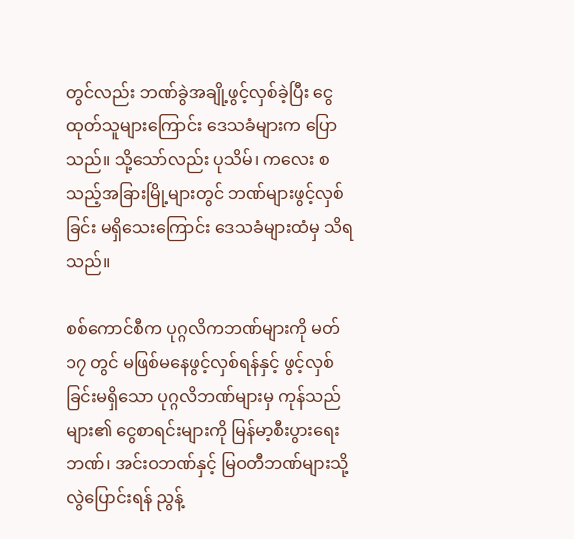တွင်လည်း ဘဏ်ခွဲအချို့ဖွင့်လှစ်ခဲ့ပြီး ငွေထုတ်သူများကြောင်း ဒေသခံများက ပြောသည်။ သို့သော်လည်း ပုသိမ်၊ ကလေး စသည့်အခြားမြို့များတွင် ဘဏ်များဖွင့်လှစ်ခြင်း မရှိသေးကြောင်း ဒေသခံများထံမှ သိရသည်။

စစ်ကောင်စီက ပုဂ္ဂလိကဘဏ်များကို မတ် ၁၇ တွင် မဖြစ်မနေဖွင့်လှစ်ရန်နှင့် ဖွင့်လှစ်ခြင်းမရှိသော ပုဂ္ဂလိဘဏ်များမှ ကုန်သည်များ၏ ငွေစာရင်းများကို မြန်မာ့စီးပွားရေးဘဏ်၊ အင်းဝဘဏ်နှင့် မြဝတီဘဏ်များသို့ လွဲပြောင်းရန် ညွန့်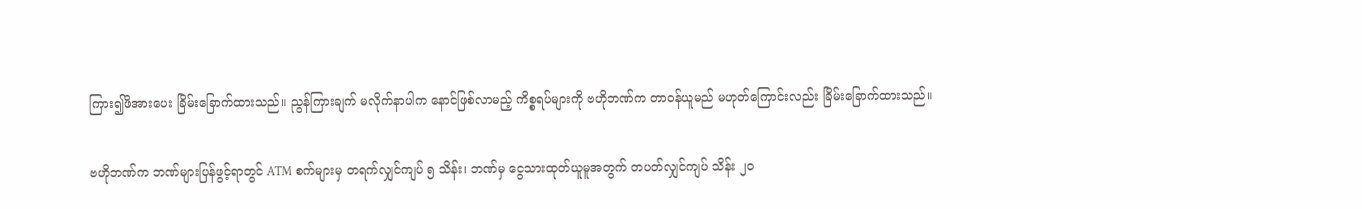ကြား၍ဖိအားပေး ခြိမ်းခြောက်ထားသည်။ ညွန်ကြားချက် မလိုက်နာပါက နောင်ဖြစ်လာမည့် ကိစ္စရပ်များကို ဗဟိုဘဏ်က တာဝန်ယူမည် မဟုတ်ကြောင်းလည်း ခြိမ်းခြောက်ထားသည်။

ဗဟိုဘဏ်က ဘဏ်များပြန်ဖွင့်ရာတွင် ATM စက်များမှ တရက်လျှင်ကျပ် ၅ သိန်း၊ ဘဏ်မှ ငွေသားထုတ်ယူမူအတွက် တပတ်လျှင်ကျပ် သိန်း ၂၀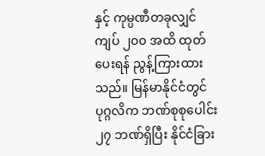နှင့် ကုမ္ပဏီတခုလျှင် ကျပ် ၂၀၀ အထိ ထုတ်ပေးရန် ညွန့်ကြားထားသည်။ မြန်မာနိုင်ငံတွင် ပုဂ္ဂလိက ဘဏ်စုစုပေါင်း ၂၇ ဘဏ်ရှိပြီး နိုင်ငံခြား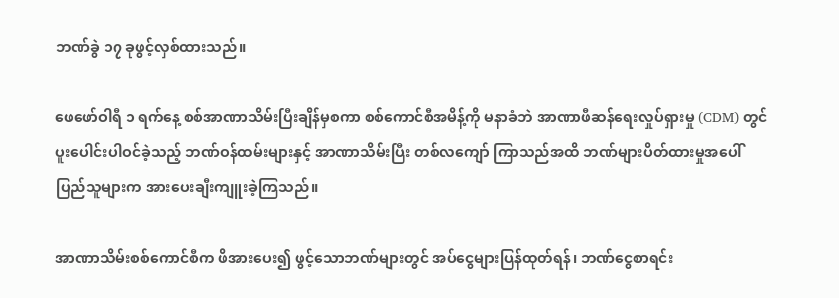ဘဏ်ခွဲ ၁၇ ခုဖွင့်လှစ်ထားသည်။

ဖေဖော်ဝါရီ ၁ ရက်နေ့ စစ်အာဏာသိမ်းပြီးချိန်မှစကာ စစ်ကောင်စီအမိန့်ကို မနာခံဘဲ အာဏာဖီဆန်ရေးလှုပ်ရှားမှု (CDM) တွင် ပူးပေါင်းပါဝင်ခဲ့သည့် ဘဏ်ဝန်ထမ်းများနှင့် အာဏာသိမ်းပြီး တစ်လကျော် ကြာသည်အထိ ဘဏ်များပိတ်ထားမှုအပေါ်  ပြည်သူများက အားပေးချီးကျူးခဲ့ကြသည်။

အာဏာသိမ်းစစ်ကောင်စီက ဖိအားပေး၍ ဖွင့်သောဘဏ်များတွင် အပ်ငွေများပြန်ထုတ်ရန်၊ ဘဏ်ငွေစာရင်း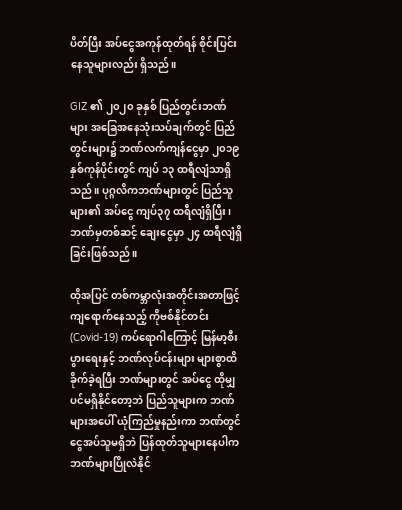ပိတ်ပြီး အပ်ငွေအကုန်ထုတ်ရန် စိုင်းပြင်းနေသူများလည်း ရှိသည်။

GIZ ၏ ၂၀၂၀ ခုနှစ် ပြည်တွင်းဘဏ်များ အခြေအနေသုံးသပ်ချက်တွင် ပြည်တွင်းများ၌ ဘဏ်လက်ကျန်ငွေမှာ ၂၀၁၉ နှစ်ကုန်ပိုင်းတွင် ကျပ် ၁၃ ထရီလျံသာရှိသည်။ ပုဂ္ဂလိကဘဏ်များတွင် ပြည်သူများ၏ အပ်ငွေ ကျပ်၃၇ ထရီလျံရှိပြီး၊ ဘဏ်မှတစ်ဆင့် ချေးငွေမှာ ၂၄ ထရီလျံရှိခြင်းဖြစ်သည်။

ထိုအပြင် တစ်ကမ္ဘာလုံးအတိုင်းအတာဖြင့် ကျရောက်နေသည့် ကိုဗစ်နိုင်တင်း (Covid-19) ကပ်ရောဂါကြောင့် မြန်မာ့စီးပွားရေးနှင့် ဘဏ်လုပ်ငန်းများ များစွာထိခိုက်ခဲ့ရပြီး ဘဏ်များတွင် အပ်ငွေ ထိုမျှပင်မရှိနိုင်တော့ဘဲ ပြည်သူများက ဘဏ်များအပေါ် ယုံကြည်မှုနည်းကာ ဘဏ်တွင်ငွေအပ်သူမရှိဘဲ ပြန်ထုတ်သူများနေပါက ဘဏ်များပြိုလဲနိုင်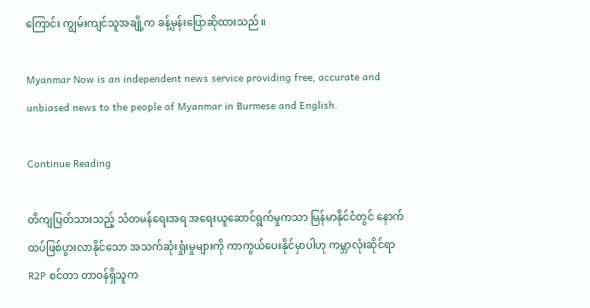ကြောင်း ကျွမ်းကျင်သူအချို့က ခန့်မှန်းပြောဆိုထားသည်။

Myanmar Now is an independent news service providing free, accurate and unbiased news to the people of Myanmar in Burmese and English.

Continue Reading

တိကျပြတ်သားသည့် သံတမန်ရေးအရ အရေးယူဆောင်ရွက်မှုကသာ မြန်မာနိုင်ငံတွင် နောက်ထပ်ဖြစ်ပွားလာနိုင်သော အသက်ဆုံးရှုံးမှုများကို ကာကွယ်ပေးနိုင်မှာပါဟု ကမ္ဘာလုံးဆိုင်ရာ R2P စင်တာ တာဝန်ရှိသူက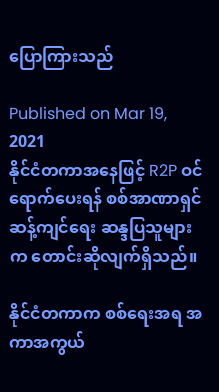ပြောကြားသည်

Published on Mar 19, 2021
နိုင်ငံတကာအနေဖြင့် R2P ဝင်ရောက်ပေးရန် စစ်အာဏာရှင်ဆန့်ကျင်ရေး ဆန္ဒပြသူများက တောင်းဆိုလျက်ရှိသည်။

နိုင်ငံတကာက စစ်ရေးအရ အကာအကွယ်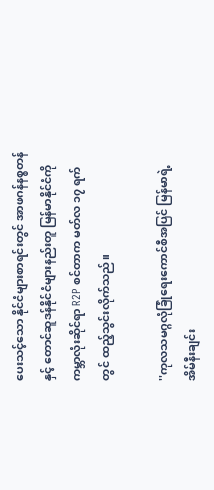ပေးသင့်သော နိုင်ငံများစာရင်းတွင် အာဖဂန်နစ္စတန်နှင့် တောင်ဆူဒန်နိုင်ငံများနည်းတူ မြန်မာနိုင်ငံကို ကမ္ဘာလုံးဆိုင်ရာ R2P စင်တာက မတ်လ ၁၇ ရက်တွင် ထည့်သွင်းလိုက်သည်။

''ကုလသမဂ္ဂလုံခြုံရေးကောင်စီအပြင် မြန်မာရဲ့အိမ်နီးချင်း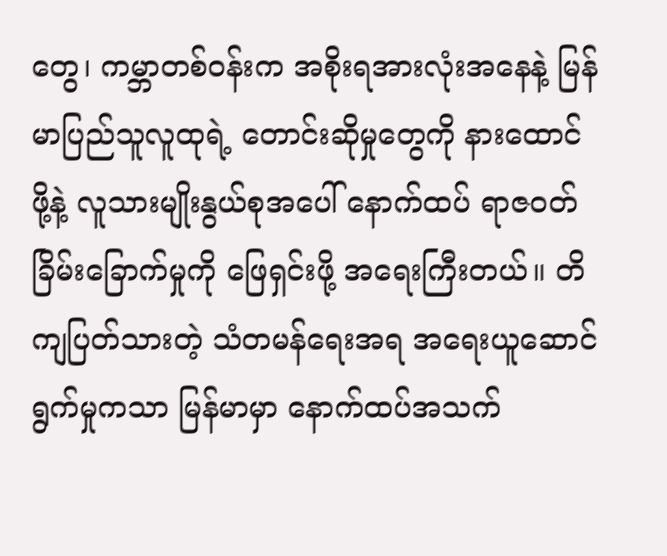တွေ၊ ကမ္ဘာတစ်ဝန်းက အစိုးရအားလုံးအနေနဲ့ မြန်မာပြည်သူလူထုရဲ့ တောင်းဆိုမှုတွေကို နားထောင်ဖို့နဲ့ လူသားမျိုးနွယ်စုအပေါ် နောက်ထပ် ရာဇဝတ်ခြိမ်းခြောက်မှုကို ဖြေရှင်းဖို့ အရေးကြီးတယ်။ တိကျပြတ်သားတဲ့ သံတမန်ရေးအရ အရေးယူဆောင်ရွက်မှုကသာ မြန်မာမှာ နောက်ထပ်အသက်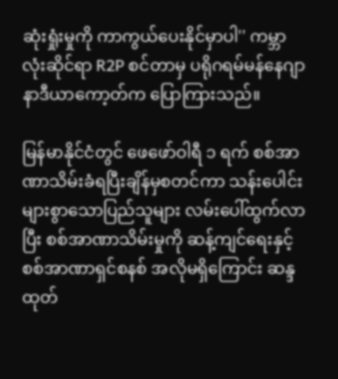ဆုံးရှုံးမှုကို ကာကွယ်ပေးနိုင်မှာပါ'' ကမ္ဘာလုံးဆိုင်ရာ R2P စင်တာမှ ပရိုဂရမ်မန်နေဂျာနာဒီယာကော့တ်က ပြောကြားသည်။

မြန်မာနိုင်ငံတွင် ဖေဖော်ဝါရီ ၁ ရက် စစ်အာဏာသိမ်းခံရပြီးချိန်မှစတင်ကာ သန်းပေါင်းများစွာသောပြည်သူများ လမ်းပေါ်ထွက်လာပြီး စစ်အာဏာသိမ်းမှုကို ဆန့်ကျင်ရေးနှင့် စစ်အာဏာရှင်စနစ် အလိုမရှိကြောင်း ဆန္ဒထုတ်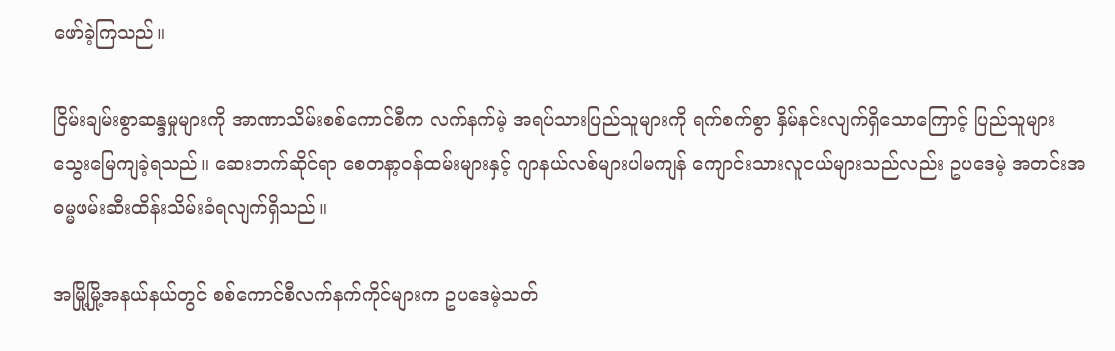ဖော်ခဲ့ကြသည်။

ငြိမ်းချမ်းစွာဆန္ဒမှုများကို အာဏာသိမ်းစစ်ကောင်စီက လက်နက်မဲ့ အရပ်သားပြည်သူများကို ရက်စက်စွာ နှိမ်နင်းလျက်ရှိသောကြောင့် ပြည်သူများ သွေးမြေကျခဲ့ရသည်။ ဆေးဘက်ဆိုင်ရာ စေတနာ့ဝန်ထမ်းများနှင့် ဂျာနယ်လစ်များပါမကျန် ကျောင်းသားလူငယ်များသည်လည်း ဥပဒေမဲ့ အတင်းအဓမ္မဖမ်းဆီးထိန်းသိမ်းခံရလျက်ရှိသည်။

အမြို့မြို့အနယ်နယ်တွင် စစ်ကောင်စီလက်နက်ကိုင်များက ဥပဒေမဲ့သတ်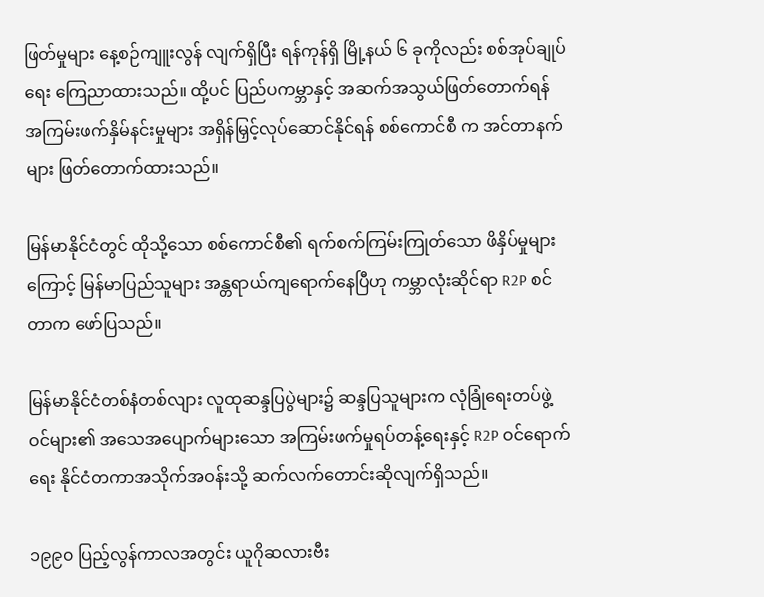ဖြတ်မှုများ နေ့စဉ်ကျူးလွန် လျက်ရှိပြီး ရန်ကုန်ရှိ မြို့နယ် ၆ ခုကိုလည်း စစ်အုပ်ချုပ်ရေး ကြေညာထားသည်။ ထို့ပင် ပြည်ပကမ္ဘာနှင့် အဆက်အသွယ်ဖြတ်တောက်ရန် အကြမ်းဖက်နှိမ်နင်းမှုများ အရှိန်မြှင့်လုပ်ဆောင်နိုင်ရန် စစ်ကောင်စီ က အင်တာနက်များ ဖြတ်တောက်ထားသည်။

မြန်မာနိုင်ငံတွင် ထိုသို့သော စစ်ကောင်စီ၏ ရက်စက်ကြမ်းကြုတ်သော ဖိနှိပ်မှုများကြောင့် မြန်မာပြည်သူများ အန္တရာယ်ကျရောက်နေပြီဟု ကမ္ဘာလုံးဆိုင်ရာ R2P စင်တာက ဖော်ပြသည်။

မြန်မာနိုင်ငံတစ်နံတစ်လျား လူထုဆန္ဒပြပွဲများ၌ ဆန္ဒပြသူများက လုံခြုံရေးတပ်ဖွဲ့ဝင်များ၏ အသေအပျောက်များသော အကြမ်းဖက်မှုရပ်တန့်ရေးနှင့် R2P ဝင်ရောက်ရေး နိုင်ငံတကာအသိုက်အဝန်းသို့ ဆက်လက်တောင်းဆိုလျက်ရှိသည်။

၁၉၉၀ ပြည့်လွန်ကာလအတွင်း ယူဂိုဆလားဗီး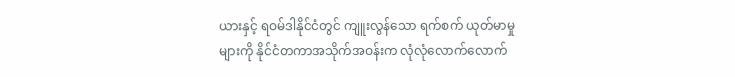ယားနှင့် ရဝမ်ဒါနိုင်ငံတွင် ကျူးလွန်သော ရက်စက် ယုတ်မာမှုများကို နိုင်ငံတကာအသိုက်အဝန်းက လုံလုံလောက်လောက်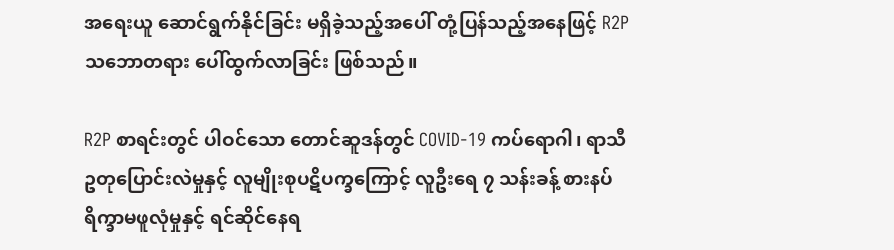အရေးယူ ဆောင်ရွက်နိုင်ခြင်း မရှိခဲ့သည့်အပေါ် တုံ့ပြန်သည့်အနေဖြင့် R2P သဘောတရား ပေါ်ထွက်လာခြင်း ဖြစ်သည်။

R2P စာရင်းတွင် ပါဝင်သော တောင်ဆူဒန်တွင် COVID-19 ကပ်ရောဂါ၊ ရာသီဥတုပြောင်းလဲမှုနှင့် လူမျိုးစုပဋိပက္ခကြောင့် လူဦးရေ ၇ သန်းခန့် စားနပ်ရိက္ခာမဖူလုံမှုနှင့် ရင်ဆိုင်နေရ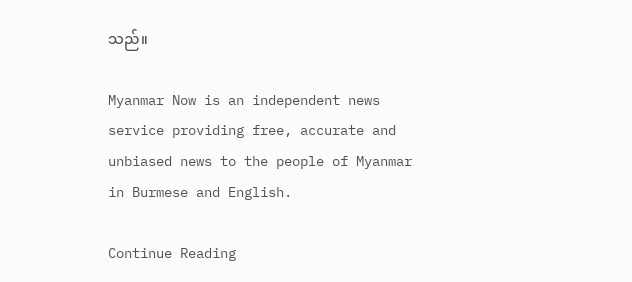သည်။

Myanmar Now is an independent news service providing free, accurate and unbiased news to the people of Myanmar in Burmese and English.

Continue Reading